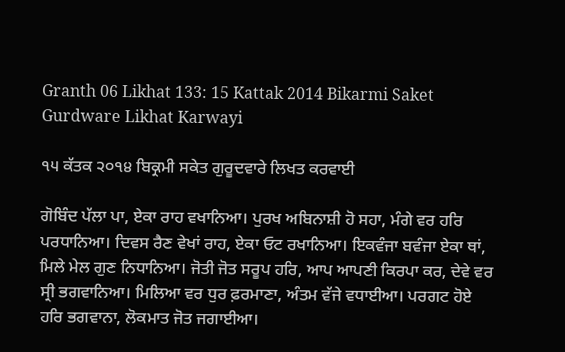Granth 06 Likhat 133: 15 Kattak 2014 Bikarmi Saket Gurdware Likhat Karwayi

੧੫ ਕੱਤਕ ੨੦੧੪ ਬਿਕ੍ਰਮੀ ਸਕੇਤ ਗੁਰੂਦਵਾਰੇ ਲਿਖਤ ਕਰਵਾਈ

ਗੋਬਿੰਦ ਪੱਲਾ ਪਾ, ਏਕਾ ਰਾਹ ਵਖਾਨਿਆ। ਪੁਰਖ ਅਬਿਨਾਸ਼ੀ ਹੋ ਸਹਾ, ਮੰਗੇ ਵਰ ਹਰਿ ਪਰਧਾਨਿਆ। ਦਿਵਸ ਰੈਣ ਵੇਖਾਂ ਰਾਹ, ਏਕਾ ਓਟ ਰਖਾਨਿਆ। ਇਕਵੰਜਾ ਬਵੰਜਾ ਏਕਾ ਥਾਂ, ਮਿਲੇ ਮੇਲ ਗੁਣ ਨਿਧਾਨਿਆ। ਜੋਤੀ ਜੋਤ ਸਰੂਪ ਹਰਿ, ਆਪ ਆਪਣੀ ਕਿਰਪਾ ਕਰ, ਦੇਵੇ ਵਰ ਸ੍ਰੀ ਭਗਵਾਨਿਆ। ਮਿਲਿਆ ਵਰ ਧੁਰ ਫ਼ਰਮਾਣਾ, ਅੰਤਮ ਵੱਜੇ ਵਧਾਈਆ। ਪਰਗਟ ਹੋਏ ਹਰਿ ਭਗਵਾਨਾ, ਲੋਕਮਾਤ ਜੋਤ ਜਗਾਈਆ।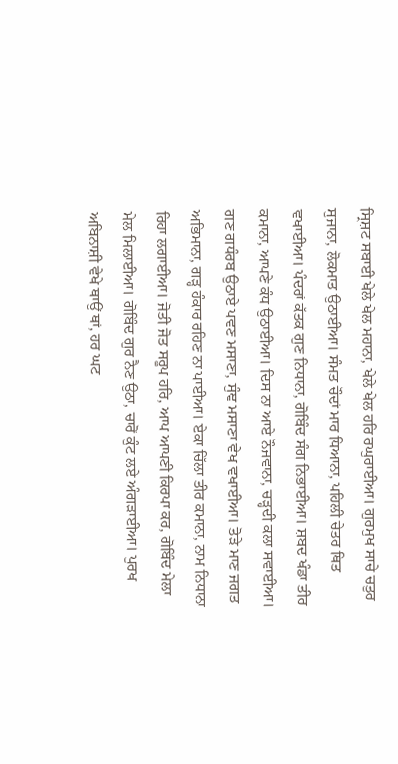ਸ੍ਰਿਸ਼ਟ ਸਬਾਈ ਖੇਲੇ ਖੇਲ ਮਹਾਨਾ, ਖੇਲੇ ਖੇਲ ਹਰਿ ਰਘੁਰਾਈਆ। ਗੁਰਮੁਖ ਸਾਚੇ ਚਤੁਰ ਸੁਜਾਨਾ, ਲੋਕਮਾਤ ਉਠਾਈਆ। ਸੰਮਤ ਚੌਦਾਂ ਮਾਰ ਧਿਆਨਾ, ਪਹਿਲੀ ਚੇਤਰ ਥਿਤ ਵਖਾਈਆ। ਪੰਦਰਾਂ ਕੱਤਕ ਗੁਣ ਨਿਧਾਨਾ, ਗੋਬਿੰਦ ਸੰਗ ਨਿਭਾਈਆ। ਸ਼ਬਦ ਖੰਡਾ ਤੀਰ ਕਮਾਨਾ, ਆਪਣੇ ਕੰਧ ਉਠਾਈਆ। ਦਿਸ ਨਾ ਆਏ ਨੌਜਵਾਨਾ, ਚੜ੍ਹਦੀ ਕਲਾ ਸਵਾਈਆ। ਗਣ ਗਧੰਰਬ ਉਠਾਏ ਪਵਣ ਮਸਾਣਾ, ਸੁੰਞ ਮਸਾਣਾ ਵੇਖ ਵਖਾਈਆ। ਤੋੜੇ ਮਾਣ ਜਗਤ ਅਭਿਮਾਨਾ, ਗੜ੍ਹ ਹੰਕਾਰ ਰਹਿਣ ਨਾ ਪਾਈਆ। ਏਕਾ ਚਿੱਲਾ ਤੀਰ ਕਮਾਨਾ, ਨਾਮ ਨਿਧਾਨਾ ਰਿਹਾ ਲਗਾਈਆ। ਜੋਤੀ ਜੋਤ ਸਰੂਪ ਹਰਿ, ਆਪ ਆਪਣੀ ਕਿਰਪਾ ਕਰ, ਗੋਬਿੰਦ ਮੇਲਾ ਮੇਲ ਮਿਲਾਈਆ। ਗੋਬਿੰਦ ਗੁਰ ਨੈਣ ਉਠਾ, ਚਾਰੋਂ ਕੁੰਟ ਲਏ ਅੰਗੜਾਈਆ। ਪੁਰਖ ਅਬਿਨਾਸ਼ੀ ਵੇਖੇ ਥਾਉਂ ਥਾਂ, ਹਰ ਘਟ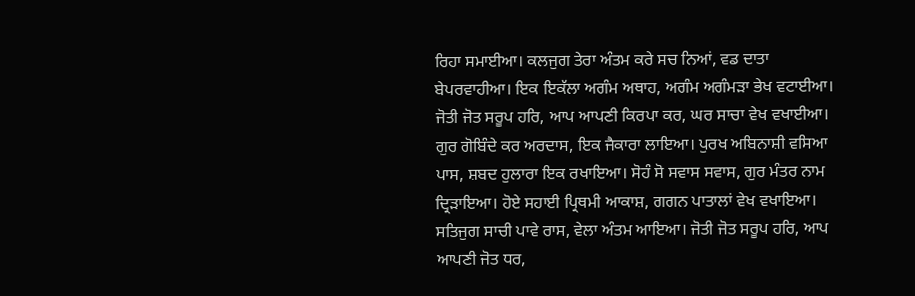ਰਿਹਾ ਸਮਾਈਆ। ਕਲਜੁਗ ਤੇਰਾ ਅੰਤਮ ਕਰੇ ਸਚ ਨਿਆਂ, ਵਡ ਦਾਤਾ ਬੇਪਰਵਾਹੀਆ। ਇਕ ਇਕੱਲਾ ਅਗੰਮ ਅਥਾਹ, ਅਗੰਮ ਅਗੰਮੜਾ ਭੇਖ ਵਟਾਈਆ। ਜੋਤੀ ਜੋਤ ਸਰੂਪ ਹਰਿ, ਆਪ ਆਪਣੀ ਕਿਰਪਾ ਕਰ, ਘਰ ਸਾਚਾ ਵੇਖ ਵਖਾਈਆ। ਗੁਰ ਗੋਬਿੰਦੇ ਕਰ ਅਰਦਾਸ, ਇਕ ਜੈਕਾਰਾ ਲਾਇਆ। ਪੁਰਖ ਅਬਿਨਾਸ਼ੀ ਵਸਿਆ ਪਾਸ, ਸ਼ਬਦ ਹੁਲਾਰਾ ਇਕ ਰਖਾਇਆ। ਸੋਹੰ ਸੋ ਸਵਾਸ ਸਵਾਸ, ਗੁਰ ਮੰਤਰ ਨਾਮ ਦ੍ਰਿੜਾਇਆ। ਹੋਏ ਸਹਾਈ ਪ੍ਰਿਥਮੀ ਆਕਾਸ਼, ਗਗਨ ਪਾਤਾਲਾਂ ਵੇਖ ਵਖਾਇਆ। ਸਤਿਜੁਗ ਸਾਚੀ ਪਾਵੇ ਰਾਸ, ਵੇਲਾ ਅੰਤਮ ਆਇਆ। ਜੋਤੀ ਜੋਤ ਸਰੂਪ ਹਰਿ, ਆਪ ਆਪਣੀ ਜੋਤ ਧਰ,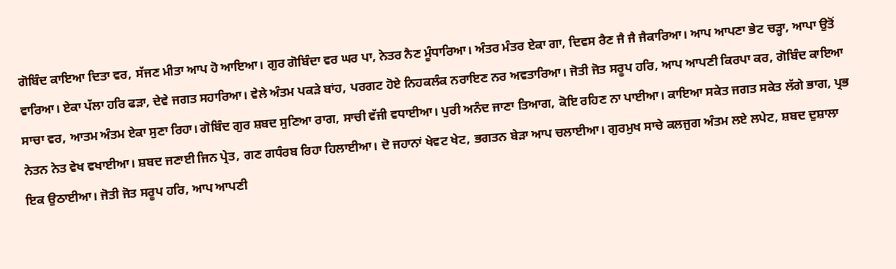ਗੋਬਿੰਦ ਕਾਇਆ ਦਿਤਾ ਵਰ, ਸੱਜਣ ਮੀਤਾ ਆਪ ਹੋ ਆਇਆ। ਗੁਰ ਗੋਬਿੰਦਾ ਵਰ ਘਰ ਪਾ, ਨੇਤਰ ਨੈਣ ਮੂੰਧਾਰਿਆ। ਅੰਤਰ ਮੰਤਰ ਏਕਾ ਗਾ, ਦਿਵਸ ਰੈਣ ਜੈ ਜੈ ਜੈਕਾਰਿਆ। ਆਪ ਆਪਣਾ ਭੇਟ ਚੜ੍ਹਾ, ਆਪਾ ਉਤੋਂ ਵਾਰਿਆ। ਏਕਾ ਪੱਲਾ ਹਰਿ ਫੜਾ, ਦੇਵੇ ਜਗਤ ਸਹਾਰਿਆ। ਵੇਲੇ ਅੰਤਮ ਪਕੜੇ ਬਾਂਹ, ਪਰਗਟ ਹੋਏ ਨਿਹਕਲੰਕ ਨਰਾਇਣ ਨਰ ਅਵਤਾਰਿਆ। ਜੋਤੀ ਜੋਤ ਸਰੂਪ ਹਰਿ, ਆਪ ਆਪਣੀ ਕਿਰਪਾ ਕਰ, ਗੋਬਿੰਦ ਕਾਇਆ ਸਾਚਾ ਵਰ, ਆਤਮ ਅੰਤਮ ਏਕਾ ਸੁਣਾ ਰਿਹਾ। ਗੋਬਿੰਦ ਗੁਰ ਸ਼ਬਦ ਸੁਣਿਆ ਰਾਗ, ਸਾਚੀ ਵੱਜੀ ਵਧਾਈਆ। ਪੁਰੀ ਅਨੰਦ ਜਾਣਾ ਤਿਆਗ, ਕੋਇ ਰਹਿਣ ਨਾ ਪਾਈਆ। ਕਾਇਆ ਸਕੇਤ ਜਗਤ ਸਕੇਤ ਲੱਗੇ ਭਾਗ, ਪ੍ਰਭ ਨੇਤਨ ਨੇਤ ਵੇਖ ਵਖਾਈਆ। ਸ਼ਬਦ ਜਣਾਈ ਜਿਨ ਪ੍ਰੇਤ, ਗਣ ਗਧੰਰਬ ਰਿਹਾ ਹਿਲਾਈਆ। ਦੋ ਜਹਾਨਾਂ ਖੇਵਟ ਖੇਟ, ਭਗਤਨ ਬੇੜਾ ਆਪ ਚਲਾਈਆ। ਗੁਰਮੁਖ ਸਾਚੇ ਕਲਜੁਗ ਅੰਤਮ ਲਏ ਲਪੇਟ, ਸ਼ਬਦ ਦੁਸ਼ਾਲਾ ਇਕ ਉਠਾਈਆ। ਜੋਤੀ ਜੋਤ ਸਰੂਪ ਹਰਿ, ਆਪ ਆਪਣੀ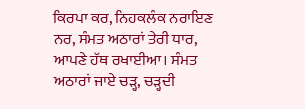ਕਿਰਪਾ ਕਰ, ਨਿਹਕਲੰਕ ਨਰਾਇਣ ਨਰ, ਸੰਮਤ ਅਠਾਰਾਂ ਤੇਰੀ ਧਾਰ, ਆਪਣੇ ਹੱਥ ਰਖਾਈਆ। ਸੰਮਤ ਅਠਾਰਾਂ ਜਾਏ ਚੜ੍ਹ, ਚੜ੍ਹਦੀ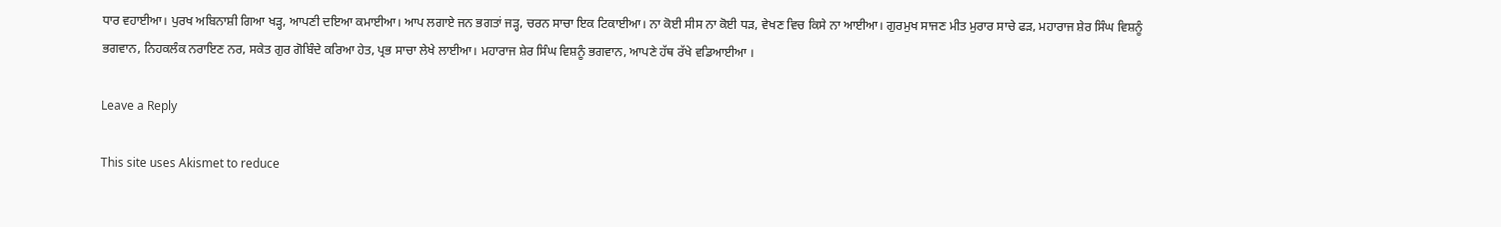ਧਾਰ ਵਹਾਈਆ। ਪੁਰਖ ਅਬਿਨਾਸ਼ੀ ਗਿਆ ਖੜ੍ਹ, ਆਪਣੀ ਦਇਆ ਕਮਾਈਆ। ਆਪ ਲਗਾਏ ਜਨ ਭਗਤਾਂ ਜੜ੍ਹ, ਚਰਨ ਸਾਚਾ ਇਕ ਟਿਕਾਈਆ। ਨਾ ਕੋਈ ਸੀਸ ਨਾ ਕੋਈ ਧੜ, ਵੇਖਣ ਵਿਚ ਕਿਸੇ ਨਾ ਆਈਆ। ਗੁਰਮੁਖ ਸਾਜਣ ਮੀਤ ਮੁਰਾਰ ਸਾਚੇ ਫੜ, ਮਹਾਰਾਜ ਸ਼ੇਰ ਸਿੰਘ ਵਿਸ਼ਨੂੰ ਭਗਵਾਨ, ਨਿਹਕਲੰਕ ਨਰਾਇਣ ਨਰ, ਸਕੇਤ ਗੁਰ ਗੋਬਿੰਦੇ ਕਰਿਆ ਹੇਤ, ਪ੍ਰਭ ਸਾਚਾ ਲੇਖੇ ਲਾਈਆ। ਮਹਾਰਾਜ ਸ਼ੇਰ ਸਿੰਘ ਵਿਸ਼ਨੂੰ ਭਗਵਾਨ, ਆਪਣੇ ਹੱਥ ਰੱਖੇ ਵਡਿਆਈਆ ।

Leave a Reply

This site uses Akismet to reduce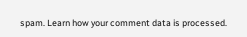spam. Learn how your comment data is processed.